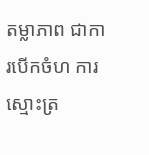តម្លាភាព ជាការបើកចំហ ការស្មោះត្រ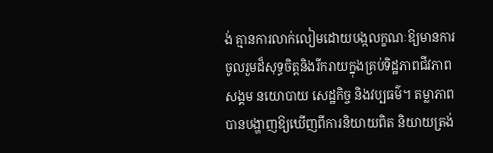ង់ គ្មានការលាក់លៀមដោយបង្កលក្ខណៈឱ្យមានការចូលរួមដ៏សុទ្ធចិត្តនិងរីករាយក្នុងគ្រប់ទិដ្ឋភាពជីវភាពសង្គម នយោបាយ សេដ្ឋកិច្ច និងវប្បធម៌។ តម្លាភាពបានបង្ហាញឱ្យឃើញពីការនិយាយពិត និយាយត្រង់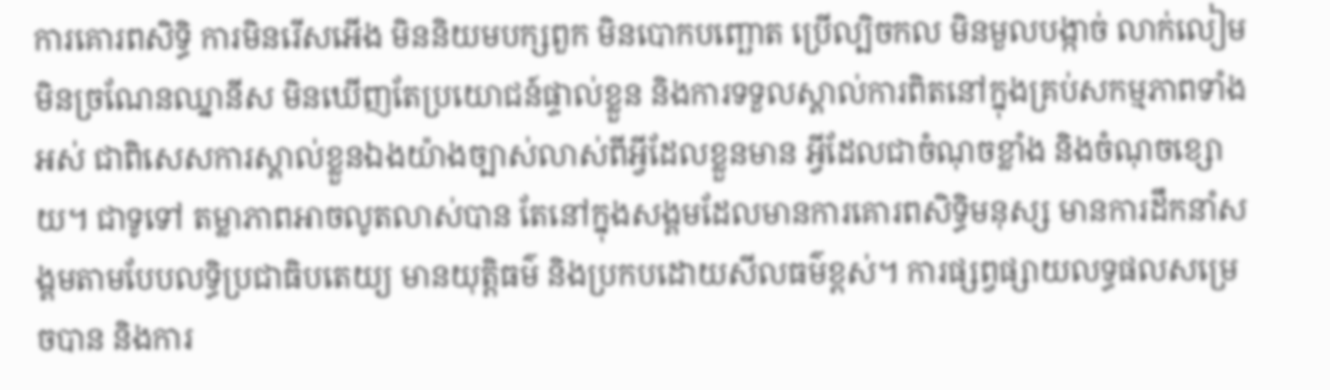ការគោរពសិទ្ធិ ការមិនរើសអើង មិននិយមបក្សពួក មិនបោកបញ្ឆោត ប្រើល្បិចកល មិនមួលបង្កាច់ លាក់លៀម មិនច្រណែនឈ្នានីស មិនឃើញតែប្រយោជន៍ផ្ទាល់ខ្លួន និងការទទួលស្គាល់ការពិតនៅក្នុងគ្រប់សកម្មភាពទាំងអស់ ជាពិសេសការស្គាល់ខ្លួនឯងយ៉ាងច្បាស់លាស់ពីអ្វីដែលខ្លួនមាន អ្វីដែលជាចំណុចខ្លាំង និងចំណុចខ្សោយ។ ជាទូទៅ តម្លាភាពអាចលូតលាស់បាន តែនៅក្នុងសង្គមដែលមានការគោរពសិទ្ធិមនុស្ស មានការដឹកនាំសង្គមតាមបែបលទ្ធិប្រជាធិបតេយ្យ មានយុត្តិធម៌ និងប្រកបដោយសីលធម៌ខ្ពស់។ ការផ្សព្វផ្សាយលទ្ធផលសម្រេចបាន និងការ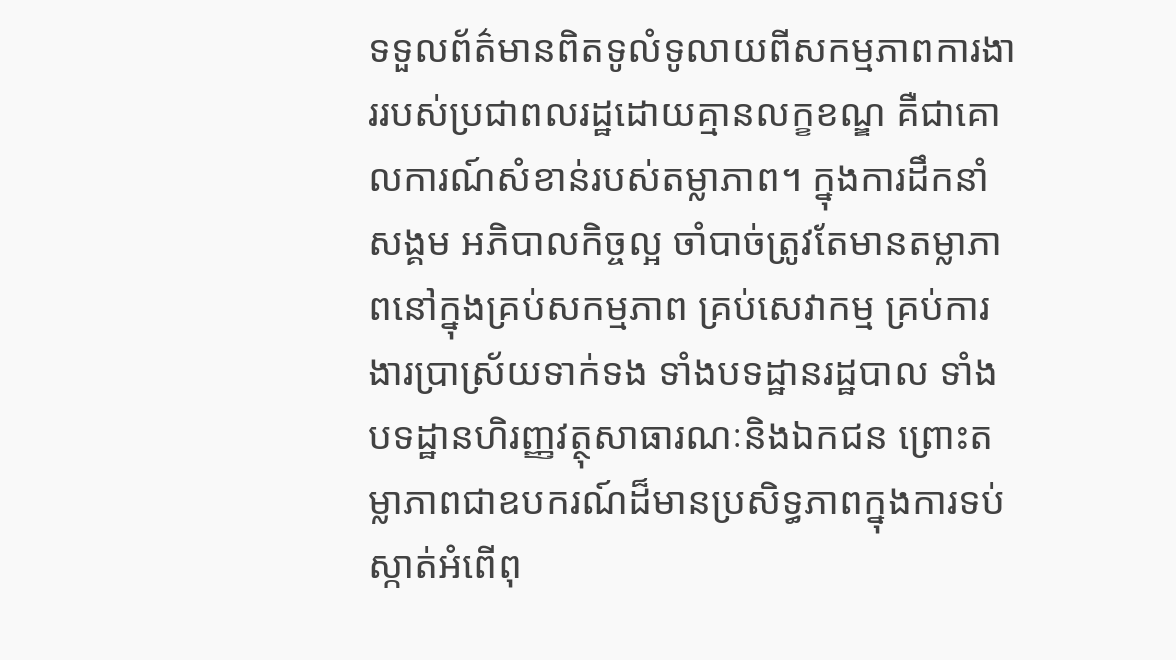ទទួលព័ត៌មានពិតទូលំទូលាយពីសកម្មភាពការងាររបស់ប្រជាពលរដ្ឋដោយគ្មានលក្ខខណ្ឌ គឺជាគោលការណ៍សំខាន់របស់តម្លាភាព។ ក្នុងការដឹកនាំសង្គម អភិបាលកិច្ចល្អ ចាំបាច់ត្រូវតែមានតម្លាភាពនៅក្នុងគ្រប់សកម្មភាព គ្រប់សេវាកម្ម គ្រប់ការងារប្រាស្រ័យទាក់ទង ទាំងបទដ្ឋានរដ្ឋបាល ទាំងបទដ្ឋានហិរញ្ញវត្ថុសាធារណៈនិងឯកជន ព្រោះតម្លាភាពជាឧបករណ៍ដ៏មានប្រសិទ្ធភាពក្នុងការទប់ស្កាត់អំពើពុ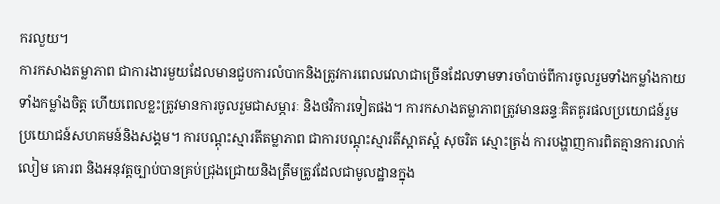ករលួយ។
ការកសាងតម្លាភាព ជាការងារមួយដែលមានជួបការលំបាកនិងត្រូវការពេលវេលាជាច្រើនដែលទាមទារចាំបាច់ពីការចូលរួមទាំងកម្លាំងកាយ ទាំងកម្លាំងចិត្ត ហើយពេលខ្លះត្រូវមានការចូលរួមជាសម្ភារៈ និងថវិការទៀតផង។ ការកសាងតម្លាភាពត្រូវមានឆន្ទៈគិតគូរផលប្រយោជន៍រួម ប្រយោជន៍សហគមន៍និងសង្គម។ ការបណ្ដុះស្មារតីតម្លាភាព ជាការបណ្ដុះស្មារតីស្អាតស្អំ សុចរិត ស្មោះត្រង់ ការបង្ហាញការពិតគ្មានការលាក់លៀម គោរព និងអនុវត្តច្បាប់បានគ្រប់ជ្រុងជ្រោយនិងត្រឹមត្រូវដែលជាមូលដ្ឋានក្នុង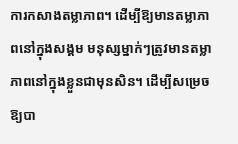ការកសាងតម្លាភាព។ ដើម្បីឱ្យមានតម្លាភាពនៅក្នុងសង្គម មនុស្សម្នាក់ៗត្រូវមានតម្លាភាពនៅក្នុងខ្លួនជាមុនសិន។ ដើម្បីសម្រេចឱ្យបា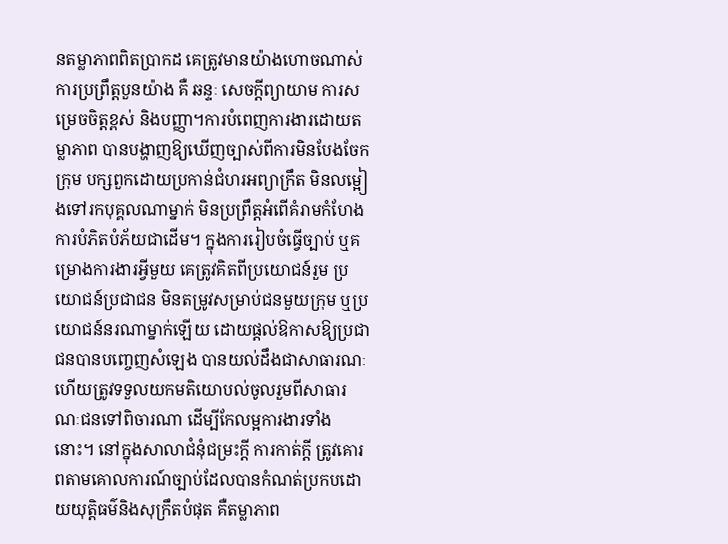នតម្លាភាពពិតប្រាកដ គេត្រូវមានយ៉ាងហោចណាស់ការប្រព្រឹត្តបួនយ៉ាង គឺ ឆន្ទៈ សេចក្ដីព្យាយាម ការសម្រេចចិត្តខ្ពស់ និងបញ្ញា។ការបំពេញការងារដោយតម្លាភាព បានបង្ហាញឱ្យឃើញច្បាស់ពីការមិនបែងចែកក្រុម បក្សពួកដោយប្រកាន់ជំហរអព្យាក្រឹត មិនលម្អៀងទៅរកបុគ្គលណាម្នាក់ មិនប្រព្រឹត្តអំពើគំរាមកំហែង ការបំភិតបំភ័យជាដើម។ ក្នុងការរៀបចំធ្វើច្បាប់ ឬគម្រោងការងារអ្វីមួយ គេត្រូវគិតពីប្រយោជន៍រួម ប្រយោជន៍ប្រជាជន មិនតម្រូវសម្រាប់ជនមួយក្រុម ឬប្រយោជន៍នរណាម្នាក់ឡើយ ដោយផ្ដល់ឱកាសឱ្យប្រជាជនបានបញ្ចេញសំឡេង បានយល់ដឹងជាសាធារណៈ ហើយត្រូវទទួលយកមតិយោបល់ចូលរួមពីសាធារណៈជនទៅពិចារណា ដើម្បីកែលម្អការងារទាំងនោះ។ នៅក្នុងសាលាជំនុំជម្រះក្ដី ការកាត់ក្ដី ត្រូវគោរពតាមគោលការណ៍ច្បាប់ដែលបានកំណត់ប្រកបដោយយុត្តិធម៌និងសុក្រឹតបំផុត គឺតម្លាភាព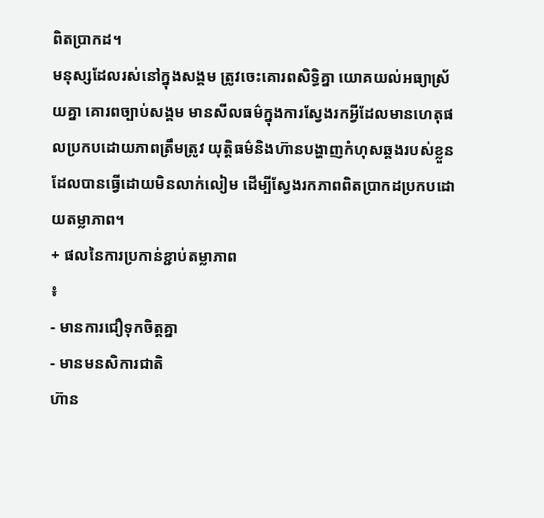ពិតប្រាកដ។
មនុស្សដែលរស់នៅក្នុងសង្គម ត្រូវចេះគោរពសិទ្ធិគ្នា យោគយល់អធ្យាស្រ័យគ្នា គោរពច្បាប់សង្គម មានសីលធម៌ក្នុងការស្វែងរកអ្វីដែលមានហេតុផលប្រកបដោយភាពត្រឹមត្រូវ យុត្តិធម៌និងហ៊ានបង្ហាញកំហុសឆ្គងរបស់ខ្លួនដែលបានធ្វើដោយមិនលាក់លៀម ដើម្បីស្វែងរកភាពពិតប្រាកដប្រកបដោយតម្លាភាព។
+ ផលនៃការប្រកាន់ខ្ជាប់តម្លាភាព
៖
- មានការជឿទុកចិត្តគ្នា
- មានមនសិការជាតិ
ហ៊ាន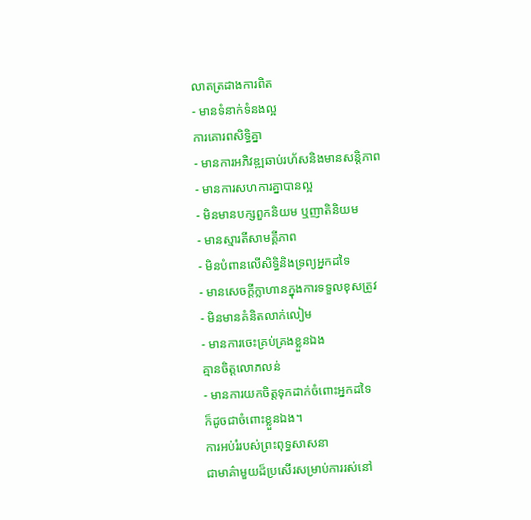លាតត្រដាងការពិត
- មានទំនាក់ទំនងល្អ
ការគោរពសិទ្ធិគ្នា
- មានការអភិវឌ្ឍឆាប់រហ័សនិងមានសន្តិភាព
- មានការសហការគ្នាបានល្អ
- មិនមានបក្សពួកនិយម ឬញាតិនិយម
- មានស្មារតីសាមគ្គីភាព
- មិនបំពានលើសិទ្ធិនិងទ្រព្យអ្នកដទៃ
- មានសេចក្ដីក្លាហានក្នុងការទទួលខុសត្រូវ
- មិនមានគំនិតលាក់លៀម
- មានការចេះគ្រប់គ្រងខ្លួនឯង
គ្មានចិត្តលោភលន់
- មានការយកចិត្តទុកដាក់ចំពោះអ្នកដទៃ
ក៏ដូចជាចំពោះខ្លួនឯង។
ការអប់រំរបស់ព្រះពុទ្ធសាសនា
ជាមាគ៌ាមួយដ៏ប្រសើរសម្រាប់ការរស់នៅ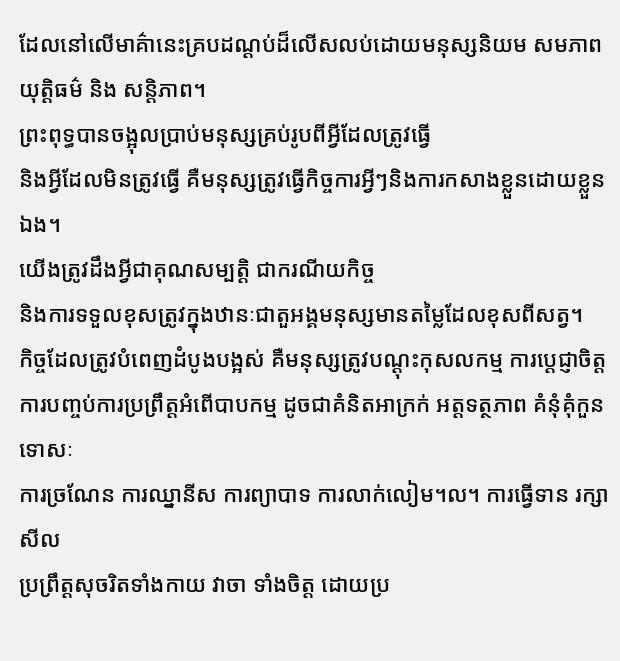ដែលនៅលើមាគ៌ានេះគ្របដណ្ដប់ដ៏លើសលប់ដោយមនុស្សនិយម សមភាព យុត្តិធម៌ និង សន្តិភាព។
ព្រះពុទ្ធបានចង្អុលប្រាប់មនុស្សគ្រប់រូបពីអ្វីដែលត្រូវធ្វើ
និងអ្វីដែលមិនត្រូវធ្វើ គឺមនុស្សត្រូវធ្វើកិច្ចការអ្វីៗនិងការកសាងខ្លួនដោយខ្លួនឯង។
យើងត្រូវដឹងអ្វីជាគុណសម្បត្តិ ជាករណីយកិច្ច
និងការទទួលខុសត្រូវក្នុងឋានៈជាតួអង្គមនុស្សមានតម្លៃដែលខុសពីសត្វ។
កិច្ចដែលត្រូវបំពេញដំបូងបង្អស់ គឺមនុស្សត្រូវបណ្ដុះកុសលកម្ម ការប្ដេជ្ញាចិត្ត
ការបញ្ចប់ការប្រព្រឹត្តអំពើបាបកម្ម ដូចជាគំនិតអាក្រក់ អត្តទត្ថភាព គំនុំគុំកួន ទោសៈ
ការច្រណែន ការឈ្នានីស ការព្យាបាទ ការលាក់លៀម។ល។ ការធ្វើទាន រក្សាសីល
ប្រព្រឹត្តសុចរិតទាំងកាយ វាចា ទាំងចិត្ត ដោយប្រ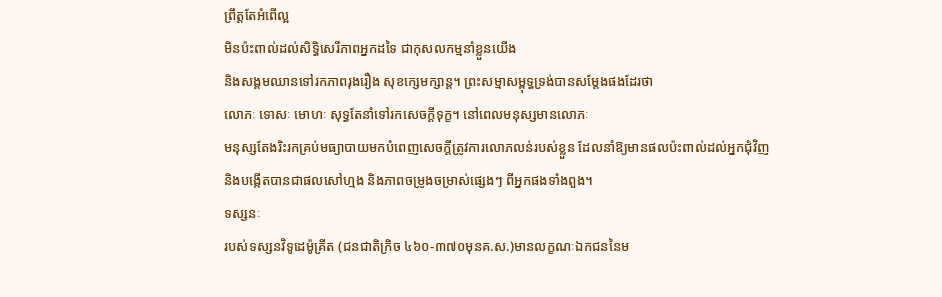ព្រឹត្តតែអំពើល្អ
មិនប៉ះពាល់ដល់សិទ្ធិសេរីភាពអ្នកដទៃ ជាកុសលកម្មនាំខ្លួនយើង
និងសង្គមឈានទៅរកភាពរុងរឿង សុខក្សេមក្សាន្ដ។ ព្រះសម្មាសម្ពុទ្ធទ្រង់បានសម្ដែងផងដែរថា
លោភៈ ទោសៈ មោហៈ សុទ្ធតែនាំទៅរកសេចក្ដីទុក្ខ។ នៅពេលមនុស្សមានលោភៈ
មនុស្សតែងរិះរកគ្រប់មធ្យាបាយមកបំពេញសេចក្ដីត្រូវការលោភលន់របស់ខ្លួន ដែលនាំឱ្យមានផលប៉ះពាល់ដល់អ្នកជុំវិញ
និងបង្កើតបានជាផលសៅហ្មង និងភាពចម្រូងចម្រាស់ផ្សេងៗ ពីអ្នកផងទាំងពួង។
ទស្សនៈ
របស់ទស្សនវិទូដេម៉ូគ្រីត (ជនជាតិក្រិច ៤៦០-៣៧០មុនគ.ស.)មានលក្ខណៈឯកជននៃម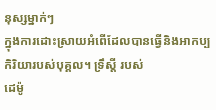នុស្សម្នាក់ៗ
ក្នុងការដោះស្រាយអំពើដែលបានធ្វើនិងអាកប្បកិរិយារបស់បុគ្គល។ ទ្រឹស្ដី របស់
ដេម៉ូ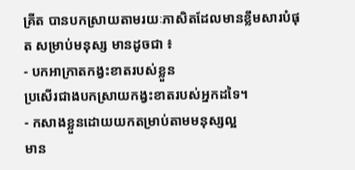គ្រីត បានបកស្រាយតាមរយៈភាសិតដែលមានខ្លឹមសារបំផុត សម្រាប់មនុស្ស មានដូចជា ៖
- បកអាក្រាតកង្វះខាតរបស់ខ្លួន
ប្រសើរជាងបកស្រាយកង្វះខាតរបស់អ្នកដទៃ។
- កសាងខ្លួនដោយយកតម្រាប់តាមមនុស្សល្អ
មាន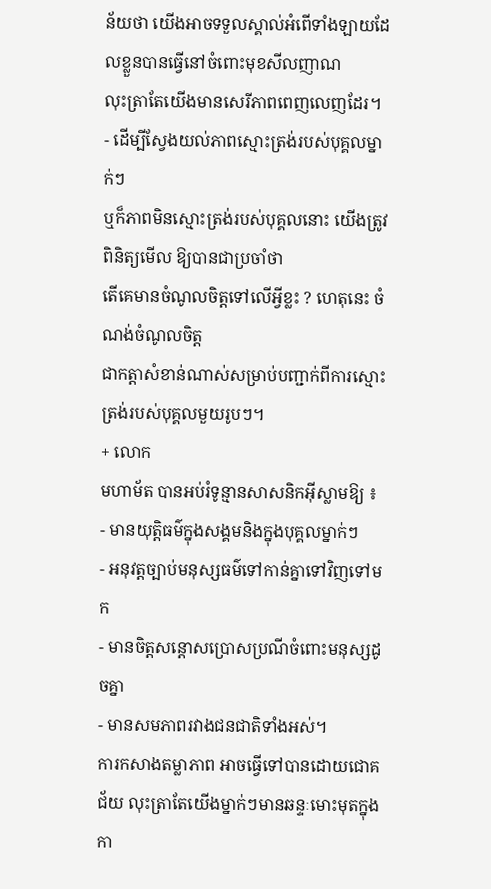ន័យថា យើងអាចទទួលស្គាល់អំពើទាំងឡាយដែលខ្លួនបានធ្វើនៅចំពោះមុខសីលញាណ
លុះត្រាតែយើងមានសេរីភាពពេញលេញដែរ។
- ដើម្បីស្វែងយល់ភាពស្មោះត្រង់របស់បុគ្គលម្នាក់ៗ
ឬក៏ភាពមិនស្មោះត្រង់របស់បុគ្គលនោះ យើងត្រូវពិនិត្យមើល ឱ្យបានជាប្រចាំថា
តើគេមានចំណូលចិត្តទៅលើអ្វីខ្លះ ? ហេតុនេះ ចំណង់ចំណូលចិត្ត
ជាកត្តាសំខាន់ណាស់សម្រាប់បញ្ជាក់ពីការស្មោះត្រង់របស់បុគ្គលមួយរូបៗ។
+ លោក
មហាម័ត បានអប់រំទូន្មានសាសនិកអ៊ីស្លាមឱ្យ ៖
- មានយុត្តិធម៌ក្នុងសង្គមនិងក្នុងបុគ្គលម្នាក់ៗ
- អនុវត្តច្បាប់មនុស្សធម៌ទៅកាន់គ្នាទៅវិញទៅមក
- មានចិត្តសន្ដោសប្រោសប្រណីចំពោះមនុស្សដូចគ្នា
- មានសមភាពរវាងជនជាតិទាំងអស់។
ការកសាងតម្លាភាព អាចធ្វើទៅបានដោយជោគជ័យ លុះត្រាតែយើងម្នាក់ៗមានឆន្ទៈមោះមុតក្នុងកា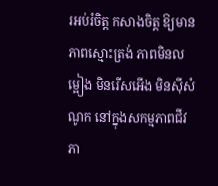រអប់រំចិត្ត កសាងចិត្ត ឱ្យមានភាពស្មោះត្រង់ ភាពមិនលម្អៀង មិនរើសអើង មិនស៊ីសំណូក នៅក្នុងសកម្មភាពជីវភា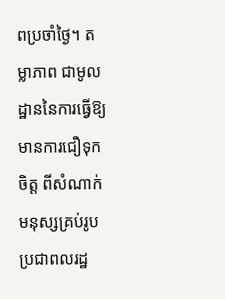ពប្រចាំថ្ងៃ។ តម្លាភាព ជាមូលដ្ឋាននៃការធ្វើឱ្យមានការជឿទុកចិត្ត ពីសំណាក់មនុស្សគ្រប់រូប ប្រជាពលរដ្ឋ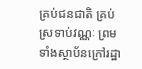គ្រប់ជនជាតិ គ្រប់ស្រទាប់វណ្ណៈ ព្រមទាំងស្ថាប័នក្រៅរដ្ឋា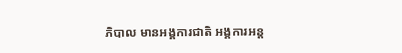ភិបាល មានអង្គការជាតិ អង្គការអន្ត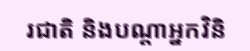រជាតិ និងបណ្ដាអ្នកវិនិ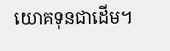យោគទុនជាដើម។